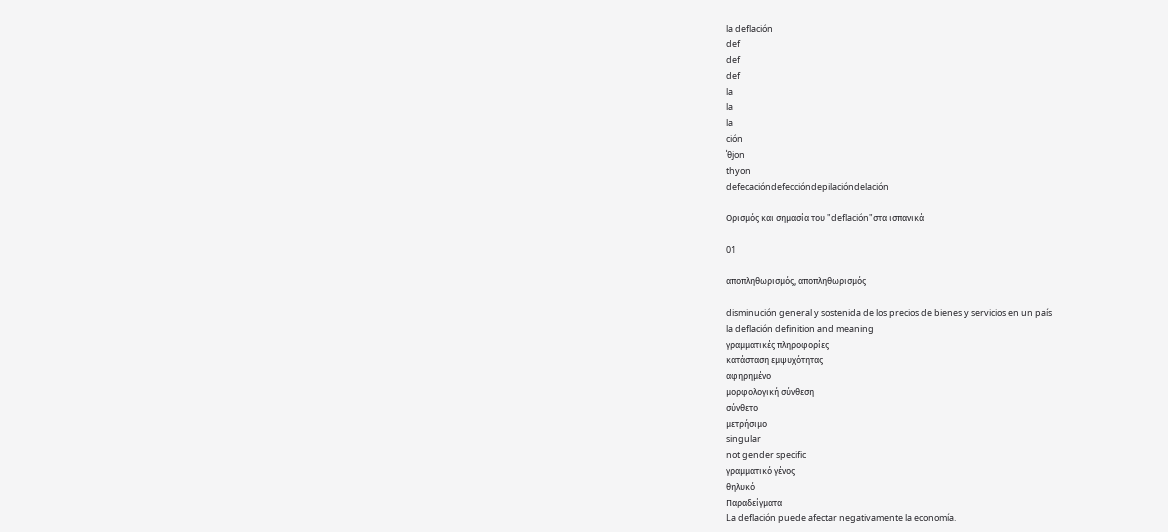la deflación
def
def
def
la
la
la
ción
ˈθjon
thyon
defecacióndefeccióndepilacióndelación

Ορισμός και σημασία του "deflación"στα ισπανικά

01

αποπληθωρισμός, αποπληθωρισμός

disminución general y sostenida de los precios de bienes y servicios en un país
la deflación definition and meaning
γραμματικές πληροφορίες
κατάσταση εμψυχότητας
αφηρημένο
μορφολογική σύνθεση
σύνθετο
μετρήσιμο
singular
not gender specific
γραμματικό γένος
θηλυκό
Παραδείγματα
La deflación puede afectar negativamente la economía.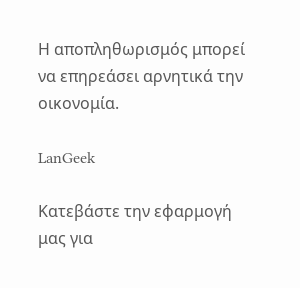Η αποπληθωρισμός μπορεί να επηρεάσει αρνητικά την οικονομία.

LanGeek

Κατεβάστε την εφαρμογή μας για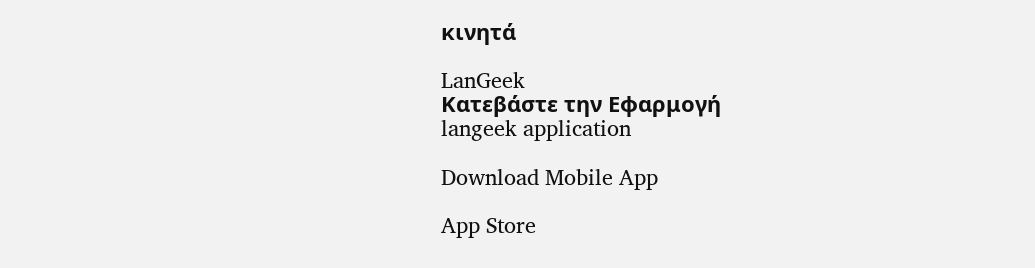κινητά

LanGeek
Κατεβάστε την Εφαρμογή
langeek application

Download Mobile App

App Store